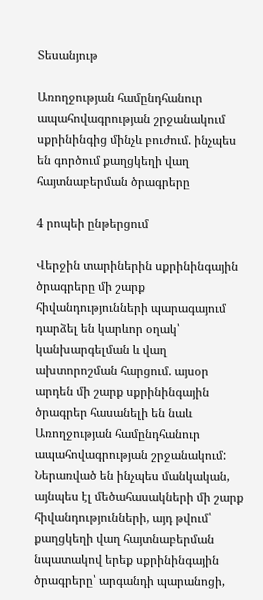Տեսանյութ

Առողջության համընդհանուր ապահովագրության շրջանակում սքրինինգից մինչև բուժում. ինչպես են գործում քաղցկեղի վաղ հայտնաբերման ծրագրերը

4 րոպեի ընթերցում

Վերջին տարիներին սքրինինգային ծրագրերը մի շարք հիվանդությունների պարագայում դարձել են կարևոր օղակ՝ կանխարգելման և վաղ ախտորոշման հարցում. այսօր արդեն մի շարք սքրինինգային ծրագրեր հասանելի են նաև Առողջության համընդհանուր ապահովագրության շրջանակում: Ներառված են ինչպես մանկական, այնպես էլ մեծահասակների մի շարք հիվանդությունների, այդ թվում՝ քաղցկեղի վաղ հայտնաբերման նպատակով երեք սքրինինգային ծրագրերը՝ արգանդի պարանոցի,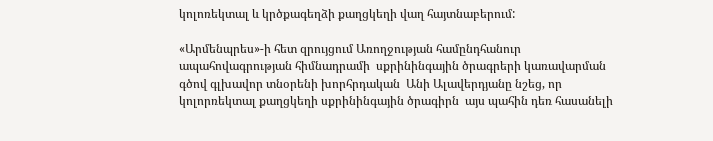կոլոռեկտալ և կրծքագեղձի քաղցկեղի վաղ հայտնաբերում:

«Արմենպրես»-ի հետ զրույցում Առողջության համընդհանուր ապահովագրության հիմնադրամի  սքրինինգային ծրագրերի կառավարման գծով գլխավոր տնօրենի խորհրդական  Անի Ալավերդյանը նշեց, որ կոլորռեկտալ քաղցկեղի սքրինինգային ծրագիրն  այս պահին դեռ հասանելի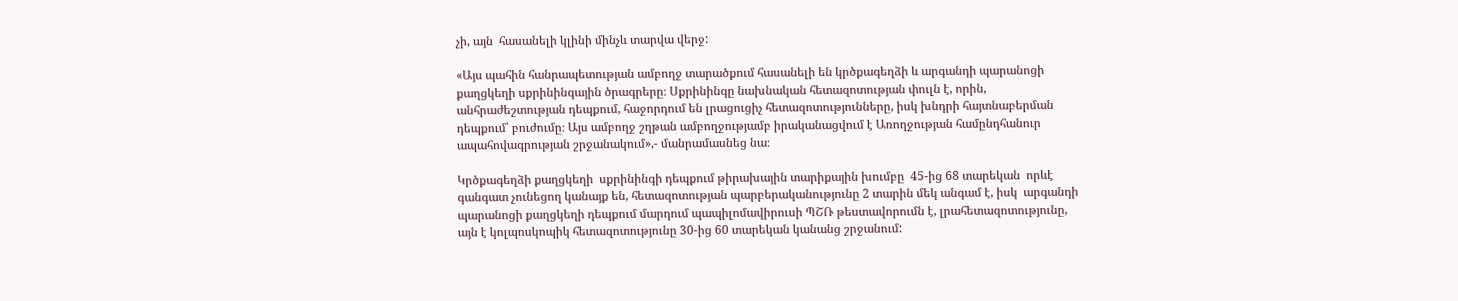չի, այն  հասանելի կլինի մինչև տարվա վերջ:

«Այս պահին հանրապետության ամբողջ տարածքում հասանելի են կրծքագեղձի և արգանդի պարանոցի քաղցկեղի սքրինինգային ծրագրերը։ Սքրինինգը նախնական հետազոտության փուլն է, որին, անհրաժեշտության դեպքում, հաջորդում են լրացուցիչ հետազոտությունները, իսկ խնդրի հայտնաբերման դեպքում՝ բուժումը։ Այս ամբողջ շղթան ամբողջությամբ իրականացվում է Առողջության համընդհանուր ապահովագրության շրջանակում»,- մանրամասնեց նա։

Կրծքագեղձի քաղցկեղի  սքրինինգի դեպքում թիրախային տարիքային խումբը  45-ից 68 տարեկան  որևէ գանգատ չունեցող կանայք են, հետազոտության պարբերականությունը 2 տարին մեկ անգամ է, իսկ  արգանդի պարանոցի քաղցկեղի դեպքում մարդում պապիլոմավիրուսի ՊՇՌ թեստավորումն է, լրահետազոտությունը, այն է կոլպոսկոպիկ հետազոտությունը 30-ից 60 տարեկան կանանց շրջանում: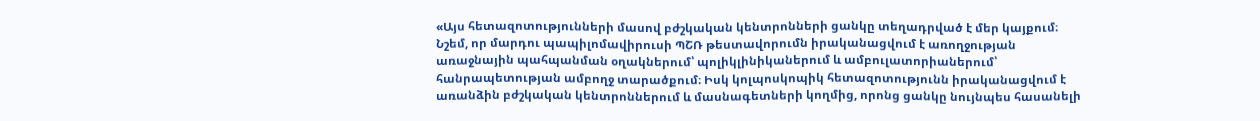«Այս հետազոտությունների մասով բժշկական կենտրոնների ցանկը տեղադրված է մեր կայքում։ Նշեմ, որ մարդու պապիլոմավիրուսի ՊՇՌ թեստավորումն իրականացվում է առողջության առաջնային պահպանման օղակներում՝ պոլիկլինիկաներում և ամբուլատորիաներում՝ հանրապետության ամբողջ տարածքում։ Իսկ կոլպոսկոպիկ հետազոտությունն իրականացվում է առանձին բժշկական կենտրոններում և մասնագետների կողմից, որոնց ցանկը նույնպես հասանելի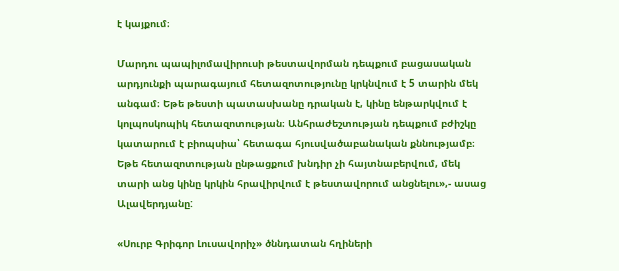է կայքում։

Մարդու պապիլոմավիրուսի թեստավորման դեպքում բացասական արդյունքի պարագայում հետազոտությունը կրկնվում է 5 տարին մեկ անգամ։ Եթե թեստի պատասխանը դրական է, կինը ենթարկվում է կոլպոսկոպիկ հետազոտության։ Անհրաժեշտության դեպքում բժիշկը կատարում է բիոպսիա՝ հետագա հյուսվածաբանական քննությամբ։ Եթե հետազոտության ընթացքում խնդիր չի հայտնաբերվում, մեկ տարի անց կինը կրկին հրավիրվում է թեստավորում անցնելու»,- ասաց Ալավերդյանը:

«Սուրբ Գրիգոր Լուսավորիչ» ծննդատան հղիների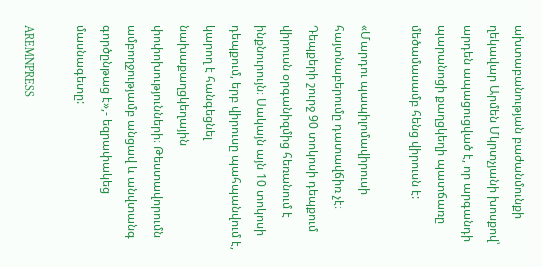ախտաբանության բաժանմունքի ղեկավար Արմեն Մկրտչյանի խոսքով՝ արդեն ապացուցված է, որ արգանդի պարանոցի քաղցկեղի պատճառը մեծամասամբ հենց վիրուսն է:

«Մարդու պապիլոմավիրուսի հայտնաբերումը դատավճիռ չէ։ Դեպքերի շուրջ 90 տոկոսի դեպքում վիրուսն օրգանիզմից հեռանում է ինքնուրույն։ Սակայն այն 10 տոկոսի դեպքում, երբ վիրուսը պահպանվում է, կարող է հանգեցնել նախաքաղցկեղային փոփոխությունների։ Թեստավորումն ամբողջությամբ անցավ և անվտանգ գործընթաց է»,- եզրափակեց մասնագետը:

AREMNPRESS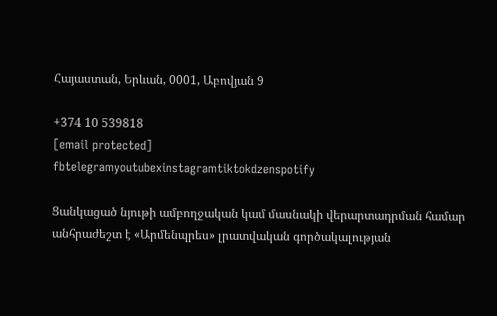Հայաստան, Երևան, 0001, Աբովյան 9

+374 10 539818
[email protected]
fbtelegramyoutubexinstagramtiktokdzenspotify

Ցանկացած նյութի ամբողջական կամ մասնակի վերարտադրման համար անհրաժեշտ է «Արմենպրես» լրատվական գործակալության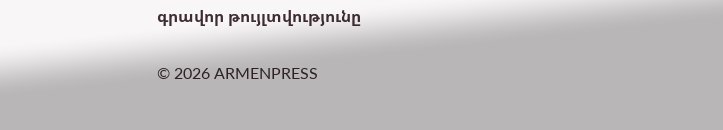գրավոր թույլտվությունը

© 2026 ARMENPRESS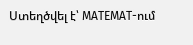Ստեղծվել է՝ MATEMAT-ում